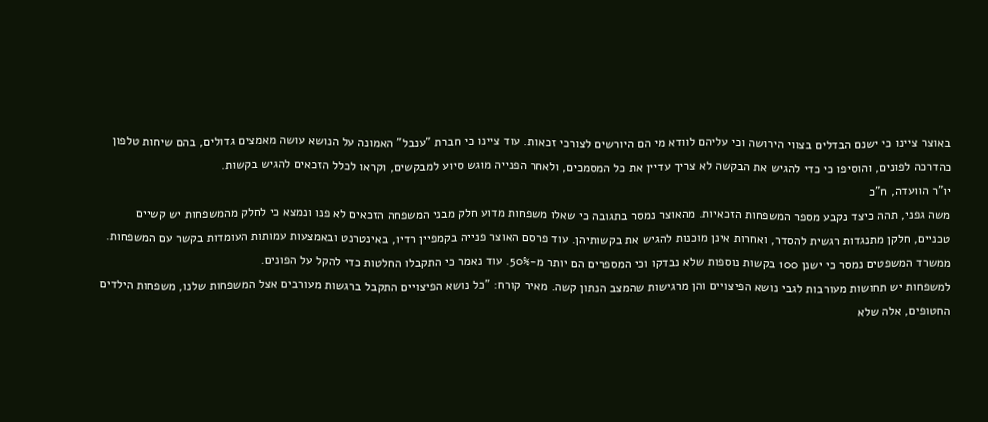באוצר ציינו כי ישנם הבדלים בצווי הירושה וכי עליהם לוודא מי הם היורשים לצורכי זכאות. עוד ציינו כי חברת "ענבל" האמונה על הנושא עושה מאמצים גדולים, בהם שיחות טלפון כהדרכה לפונים, והוסיפו כי כדי להגיש את הבקשה לא צריך עדיין את כל המסמכים, ולאחר הפנייה מוגש סיוע למבקשים, וקראו לכלל הזכאים להגיש בקשות.
יו"ר הוועדה, ח"כ
משה גפני, תהה כיצד נקבע מספר המשפחות הזכאיות. מהאוצר נמסר בתגובה כי שאלו משפחות מדוע חלק מבני המשפחה הזכאים לא פנו ונמצא כי לחלק מהמשפחות יש קשיים טכניים, חלקן מתנגדות רגשית להסדר, ואחרות אינן מוכנות להגיש את בקשותיהן. עוד פרסם האוצר פנייה בקמפיין רדיו, באינטרנט ובאמצעות עמותות העומדות בקשר עם המשפחות.
ממשרד המשפטים נמסר כי ישנן 100 בקשות נוספות שלא נבדקו וכי המספרים הם יותר מ-50%. עוד נאמר כי התקבלו החלטות כדי להקל על הפונים.
למשפחות יש תחושות מעורבות לגבי נושא הפיצויים והן מרגישות שהמצב הנתון קשה. מאיר קורח: "כל נושא הפיצויים התקבל ברגשות מעורבים אצל המשפחות שלנו, משפחות הילדים החטופים, אלה שלא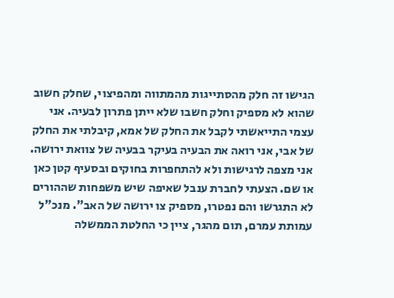הגישו זה חלק מהסתייגות מהמתווה ומהפיצוי, שחלק חשוב שהוא לא מספיק וחלק חשבו שלא ייתן פתרון לבעיה. אני עצמי התייאשתי לקבל את החלק של אמא, קיבלתי את החלק של אבי, אני רואה את הבעיה בעיקר בבעיה של צוואת ירושה. אני מצפה לרגישות ולא להתחפרות בחוקים ובסעיף קטן כאן או שם. הצעתי לחברת ענבל שאיפה שיש משפחות שההורים לא התגרשו והם נפטרו, מספיק צו ירושה של האב". מנכ"ל עמותת עמרם, תום מהגר, ציין כי החלטת הממשלה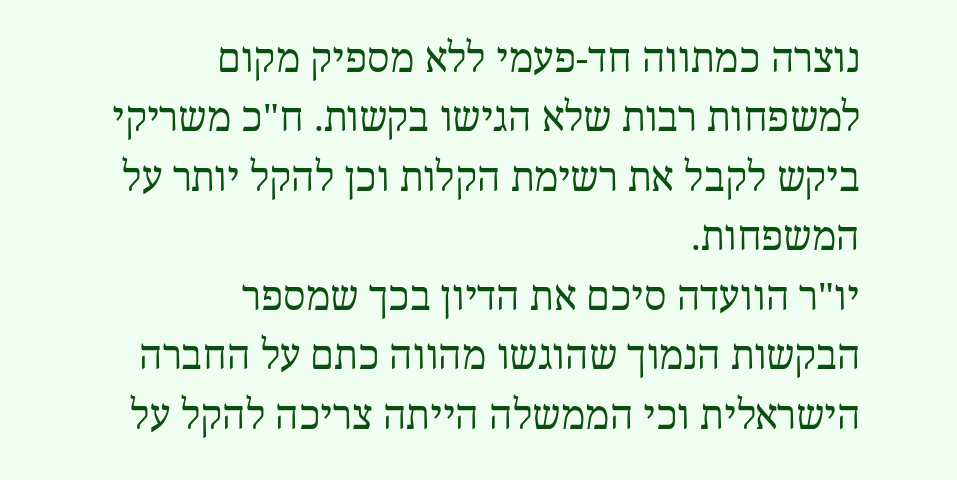נוצרה כמתווה חד-פעמי ללא מספיק מקום למשפחות רבות שלא הגישו בקשות. ח"כ משריקי ביקש לקבל את רשימת הקלות וכן להקל יותר על המשפחות.
יו"ר הוועדה סיכם את הדיון בכך שמספר הבקשות הנמוך שהוגשו מהווה כתם על החברה הישראלית וכי הממשלה הייתה צריכה להקל על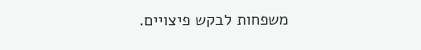משפחות לבקש פיצויים.